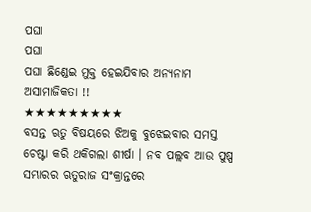ପଘା
ପଘା
ପଘା ଛିଣ୍ଡେଇ ମୁକ୍ତ ହେଇଯିବାର ଅନ୍ୟନାମ ଅସାମାଜିକତା !!
★★★★★★★★★
ବସନ୍ତ ଋତୁ ବିଷୟରେ ଝିଅକୁ ବୁଝେଇବାର ସମସ୍ତ ଚେଷ୍ଟା କରି ଥକିଗଲା ଶୀର୍ଷା । ନବ ପଲ୍ଲବ ଆଉ ପୁଷ୍ପ ସମ୍ଭାରର ଋତୁରାଜ ସଂକ୍ରାନ୍ତରେ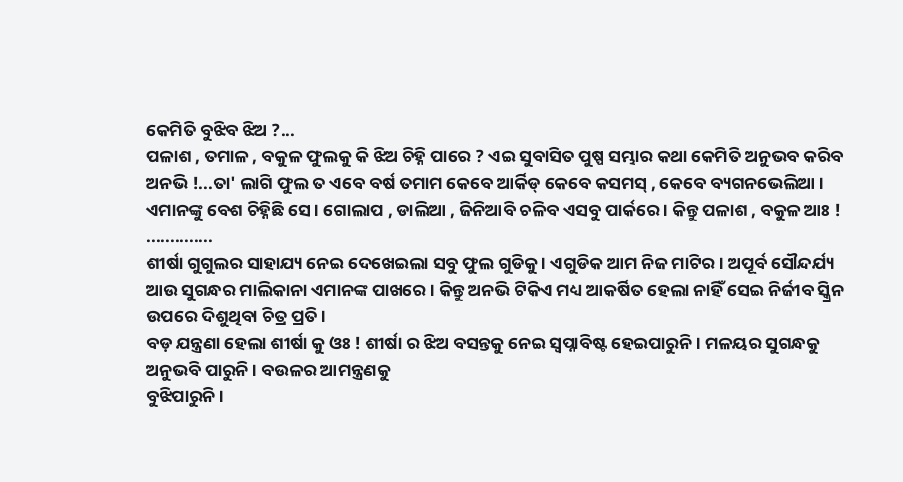କେମିତି ବୁଝିବ ଝିଅ ?...
ପଳାଶ , ତମାଳ , ବକୁଳ ଫୁଲକୁ କି ଝିଅ ଚିହ୍ନି ପାରେ ? ଏଇ ସୁବାସିତ ପୁଷ୍ପ ସମ୍ଭାର କଥା କେମିତି ଅନୁଭବ କରିବ ଅନଭି !...ତା' ଲାଗି ଫୁଲ ତ ଏବେ ବର୍ଷ ତମାମ କେବେ ଆର୍କିଡ୍ କେବେ କସମସ୍ , କେବେ ବ୍ୟଗନଭେଲିଆ । ଏମାନଙ୍କୁ ବେଶ ଚିହ୍ନିଛି ସେ । ଗୋଲାପ , ଡାଲିଆ , ଜିନିଆବି ଚଳିବ ଏସବୁ ପାର୍କରେ । କିନ୍ତୁ ପଳାଶ , ବକୁଳ ଆଃ ! ..............
ଶୀର୍ଷା ଗୁଗୁଲର ସାହାଯ୍ୟ ନେଇ ଦେଖେଇଲା ସବୁ ଫୁଲ ଗୁଡିକୁ । ଏଗୁଡିକ ଆମ ନିଜ ମାଟିର । ଅପୂର୍ବ ସୌନ୍ଦର୍ଯ୍ୟ ଆଉ ସୁଗନ୍ଧର ମାଲିକାନା ଏମାନଙ୍କ ପାଖରେ । କିନ୍ତୁ ଅନଭି ଟିକିଏ ମଧ୍ୟ ଆକର୍ଷିତ ହେଲା ନାହିଁ ସେଇ ନିର୍ଜୀବ ସ୍କ୍ରିନ ଉପରେ ଦିଶୁଥିବା ଚିତ୍ର ପ୍ରତି ।
ବଡ଼ ଯନ୍ତ୍ରଣା ହେଲା ଶୀର୍ଷା କୁ ଓଃ ! ଶୀର୍ଷା ର ଝିଅ ବସନ୍ତକୁ ନେଇ ସ୍ୱପ୍ନାବିଷ୍ଟ ହେଇପାରୁନି । ମଳୟର ସୁଗନ୍ଧକୁ ଅନୁଭବି ପାରୁନି । ବଉଳର ଆମନ୍ତ୍ରଣକୁ
ବୁଝିପାରୁନି ।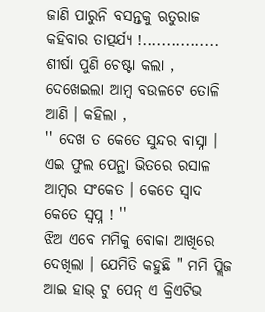ଜାଣି ପାରୁନି ବସନ୍ତକୁ ଋତୁରାଜ କହିବାର ତାତ୍ପର୍ଯ୍ୟ !................
ଶୀର୍ଷା ପୁଣି ଚେଷ୍ଟା କଲା , ଦେଖେଇଲା ଆମ୍ବ ବଉଳଟେ ତୋଳି ଆଣି । କହିଲା ,
'' ଦେଖ ତ କେତେ ସୁନ୍ଦର ବାସ୍ନା । ଏଇ ଫୁଲ ପେନ୍ଥା ଭିତରେ ରସାଳ ଆମ୍ବର ସଂକେତ । କେତେ ସ୍ୱାଦ କେତେ ସ୍ୱପ୍ନ ! ''
ଝିଅ ଏବେ ମମିକୁ ବୋକା ଆଖିରେ ଦେଖିଲା । ଯେମିତି କହୁଛି " ମମି ପ୍ଲିଜ ଆଇ ହାଭ୍ ଟୁ ପେନ୍ ଏ କ୍ରିଏଟିଭ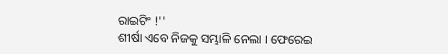ରାଇଟିଂ !''
ଶୀର୍ଷା ଏବେ ନିଜକୁ ସମ୍ଭାଳି ନେଲା । ଫେରେଇ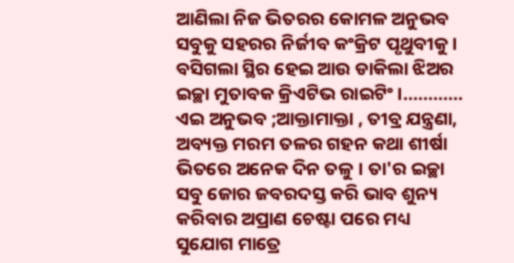ଆଣିଲା ନିଜ ଭିତରର କୋମଳ ଅନୁଭବ ସବୁକୁ ସହରର ନିର୍ଜୀବ କଂକ୍ରିଟ ପୃଥୁବୀକୁ । ବସିଗଲା ସ୍ଥିର ହେଇ ଆଉ ଡାକିଲା ଝିଅର ଇଚ୍ଛା ମୁତାବକ କ୍ରିଏଟିଭ ରାଇଟିଂ ।............
ଏଇ ଅନୁଭବ ;ଆକ୍ତାମାକ୍ତା , ତୀବ୍ର ଯନ୍ତ୍ରଣା, ଅବ୍ୟକ୍ତ ମରମ ତଳର ଗହନ କଥା ଶୀର୍ଷା ଭିତରେ ଅନେକ ଦିନ ତଳୁ । ତା'ର ଇଚ୍ଛା ସବୁ ଜୋର ଜବରଦସ୍ତ କରି ଭାବ ଶୁନ୍ୟ କରିବାର ଅପ୍ରାଣ ଚେଷ୍ଟା ପରେ ମଧ୍ୟ ସୁଯୋଗ ମାତ୍ରେ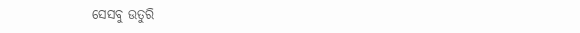ସେସବୁ ଉତୁରି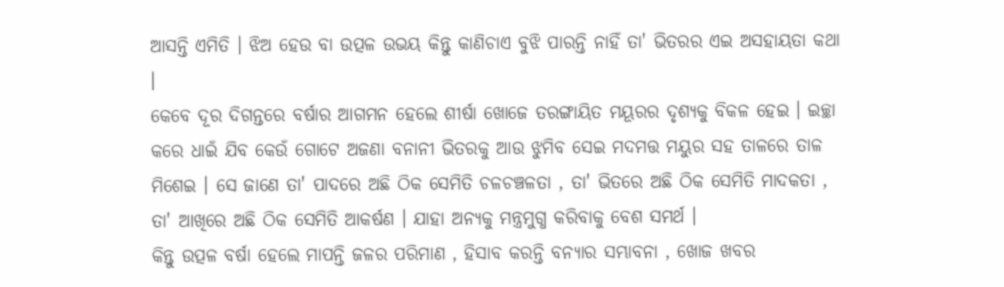ଆସନ୍ତି ଏମିତି । ଝିଅ ହେଉ ବା ଉତ୍ପଳ ଉଭୟ କିନ୍ତୁ କାଣିଚାଏ ବୁଝି ପାରନ୍ତି ନାହିଁ ତା' ଭିତରର ଏଇ ଅସହାୟତା କଥା ।
କେବେ ଦୂର ଦିଗନ୍ତରେ ବର୍ଷାର ଆଗମନ ହେଲେ ଶୀର୍ଷା ଖୋଜେ ତରଙ୍ଗାୟିତ ମୟୂରର ଦୃଶ୍ୟକୁ ବିକଳ ହେଇ । ଇଚ୍ଛା କରେ ଧାଇଁ ଯିବ କେଉଁ ଗୋଟେ ଅଜଣା ବନାନୀ ଭିତରକୁ ଆଉ ଝୁମିବ ସେଇ ମଦମତ୍ତ ମୟୁର ସହ ତାଳରେ ତାଳ ମିଶେଇ । ସେ ଜାଣେ ତା' ପାଦରେ ଅଛି ଠିକ ସେମିତି ଚଳଚଞ୍ଚଳତା , ତା' ଭିତରେ ଅଛି ଠିକ ସେମିତି ମାଦକତା , ତା' ଆଖିରେ ଅଛି ଠିକ ସେମିତି ଆକର୍ଷଣ । ଯାହା ଅନ୍ୟକୁ ମନ୍ତ୍ରମୁଗ୍ଧ କରିବାକୁ ବେଶ ସମର୍ଥ ।
କିନ୍ତୁ ଉତ୍ପଳ ବର୍ଷା ହେଲେ ମାପନ୍ତି ଜଳର ପରିମାଣ , ହିସାବ କରନ୍ତି ବନ୍ୟାର ସମ୍ଭାବନା , ଖୋଜ ଖବର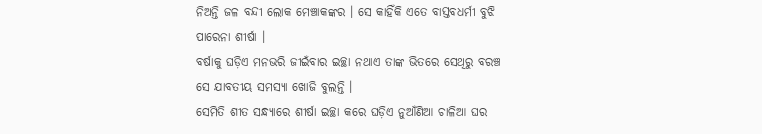ନିଅନ୍ତି ଜଳ ବନ୍ଦୀ ଲୋକ ମେଞ୍ଚାକଙ୍କର । ସେ କାହିଁକି ଏତେ ବାସ୍ତବଧର୍ମୀ ବୁଝି ପାରେନା ଶୀର୍ଷା ।
ବର୍ଷାକୁ ଘଡ଼ିଏ ମନଭରି ଜୀଇଁବାର ଇଚ୍ଛା ନଥାଏ ତାଙ୍କ ଭିତରେ ସେଥିରୁ ବରଞ୍ଚ
ସେ ଯାବତୀୟ ସମସ୍ୟା ଖୋଜି ବୁଲନ୍ତି ।
ସେମିତି ଶୀତ ସନ୍ଧ୍ୟାରେ ଶୀର୍ଷା ଇଚ୍ଛା କରେ ଘଡ଼ିଏ ନୁଆଁଣିଆ ଚାଳିଆ ଘର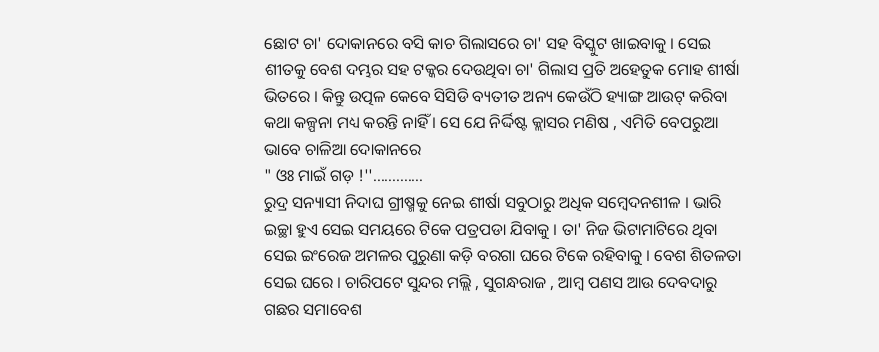ଛୋଟ ଚା' ଦୋକାନରେ ବସି କାଚ ଗିଲାସରେ ଚା' ସହ ବିସ୍କୁଟ ଖାଇବାକୁ । ସେଇ ଶୀତକୁ ବେଶ ଦମ୍ଭର ସହ ଟକ୍କର ଦେଉଥିବା ଚା' ଗିଲାସ ପ୍ରତି ଅହେତୁକ ମୋହ ଶୀର୍ଷା ଭିତରେ । କିନ୍ତୁ ଉତ୍ପଳ କେବେ ସିସିଡି ବ୍ୟତୀତ ଅନ୍ୟ କେଉଁଠି ହ୍ୟାଙ୍ଗ ଆଉଟ୍ କରିବା କଥା କଳ୍ପନା ମଧ୍ୟ କରନ୍ତି ନାହିଁ । ସେ ଯେ ନିର୍ଦ୍ଦିଷ୍ଟ କ୍ଲାସର ମଣିଷ , ଏମିତି ବେପରୁଆ ଭାବେ ଚାଳିଆ ଦୋକାନରେ
" ଓଃ ମାଇଁ ଗଡ଼ !''.............
ରୁଦ୍ର ସନ୍ୟାସୀ ନିଦାଘ ଗ୍ରୀଷ୍ମକୁ ନେଇ ଶୀର୍ଷା ସବୁଠାରୁ ଅଧିକ ସମ୍ବେଦନଶୀଳ । ଭାରି ଇଚ୍ଛା ହୁଏ ସେଇ ସମୟରେ ଟିକେ ପତ୍ରପଡା ଯିବାକୁ । ତା' ନିଜ ଭିଟାମାଟିରେ ଥିବା ସେଇ ଇଂରେଜ ଅମଳର ପୁରୁଣା କଡ଼ି ବରଗା ଘରେ ଟିକେ ରହିବାକୁ । ବେଶ ଶିତଳତା ସେଇ ଘରେ । ଚାରିପଟେ ସୁନ୍ଦର ମଲ୍ଲି , ସୁଗନ୍ଧରାଜ , ଆମ୍ବ ପଣସ ଆଉ ଦେବଦାରୁ ଗଛର ସମାବେଶ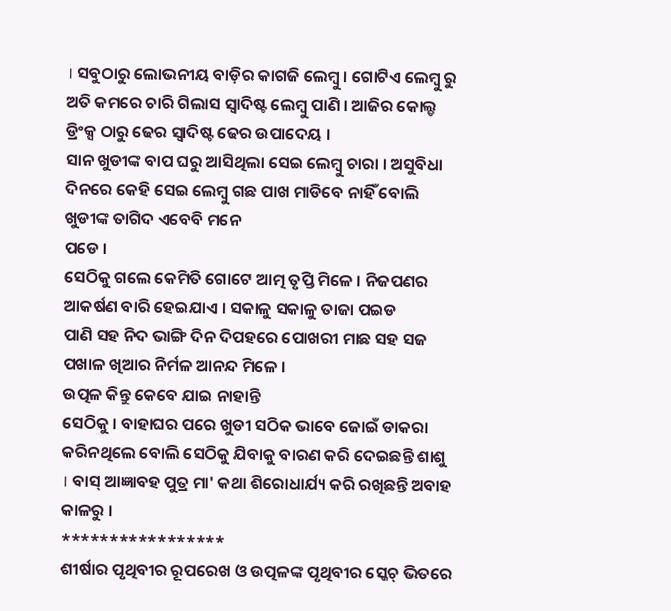। ସବୁଠାରୁ ଲୋଭନୀୟ ବାଡ଼ିର କାଗଜି ଲେମ୍ବୁ । ଗୋଟିଏ ଲେମ୍ବୁ ରୁ ଅତି କମରେ ଚାରି ଗିଲାସ ସ୍ୱାଦିଷ୍ଟ ଲେମ୍ବୁ ପାଣି । ଆଜିର କୋଲ୍ଡ ଡ୍ରିଂକ୍ସ ଠାରୁ ଢେର ସ୍ୱାଦିଷ୍ଟ ଢେର ଉପାଦେୟ ।
ସାନ ଖୁଡୀଙ୍କ ବାପ ଘରୁ ଆସିଥିଲା ସେଇ ଲେମ୍ବୁ ଚାରା । ଅସୁବିଧା ଦିନରେ କେହି ସେଇ ଲେମ୍ବୁ ଗଛ ପାଖ ମାଡିବେ ନାହିଁ ବୋଲି ଖୁଡୀଙ୍କ ତାଗିଦ ଏବେବି ମନେ
ପଡେ ।
ସେଠିକୁ ଗଲେ କେମିତି ଗୋଟେ ଆତ୍ମ ତୃପ୍ତି ମିଳେ । ନିଜପଣର ଆକର୍ଷଣ ବାରି ହେଇଯାଏ । ସକାଳୁ ସକାଳୁ ତାଜା ପଇଡ
ପାଣି ସହ ନିଦ ଭାଙ୍ଗି ଦିନ ଦିପହରେ ପୋଖରୀ ମାଛ ସହ ସଜ ପଖାଳ ଖିଆର ନିର୍ମଳ ଆନନ୍ଦ ମିଳେ ।
ଉତ୍ପଳ କିନ୍ତୁ କେବେ ଯାଇ ନାହାନ୍ତି
ସେଠିକୁ । ବାହାଘର ପରେ ଖୁଡୀ ସଠିକ ଭାବେ ଜୋଇଁ ଡାକରା କରିନଥିଲେ ବୋଲି ସେଠିକୁ ଯିବାକୁ ବାରଣ କରି ଦେଇଛନ୍ତି ଶାଶୁ । ବାସ୍ ଆଜ୍ଞାବହ ପୁତ୍ର ମା' କଥା ଶିରୋଧାର୍ଯ୍ୟ କରି ରଖିଛନ୍ତି ଅବାହ କାଳରୁ ।
*****************
ଶୀର୍ଷାର ପୃଥିବୀର ରୂପରେଖ ଓ ଉତ୍ପଳଙ୍କ ପୃଥିବୀର ସ୍କେଚ୍ ଭିତରେ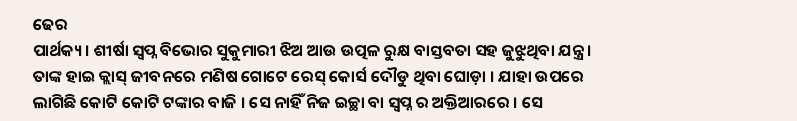ଢେର
ପାର୍ଥକ୍ୟ । ଶୀର୍ଷା ସ୍ୱପ୍ନ ବିଭୋର ସୁକୁମାରୀ ଝିଅ ଆଉ ଉତ୍ପଳ ରୁକ୍ଷ ବାସ୍ତବତା ସହ ଜୁଝୁଥିବା ଯନ୍ତ୍ର ।
ତାଙ୍କ ହାଇ କ୍ଲାସ୍ ଜୀବନରେ ମଣିଷ ଗୋଟେ ରେସ୍ କୋର୍ସ ଦୌଡୁ ଥିବା ଘୋଡ଼ା । ଯାହା ଉପରେ ଲାଗିଛି କୋଟି କୋଟି ଟଙ୍କାର ବାଜି । ସେ ନାହିଁ ନିଜ ଇଚ୍ଛା ବା ସ୍ୱପ୍ନ ର ଅକ୍ତିଆରରେ । ସେ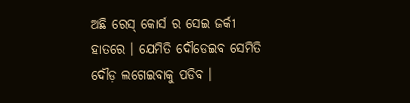ଅଛି ରେସ୍ କୋର୍ସ ର ସେଇ ଜର୍କୀ ହାତରେ । ଯେମିତି ଦୌଡେଇବ ସେମିତି ଦୌଡ଼ ଲଗେଇବାକୁ ପଡିବ ।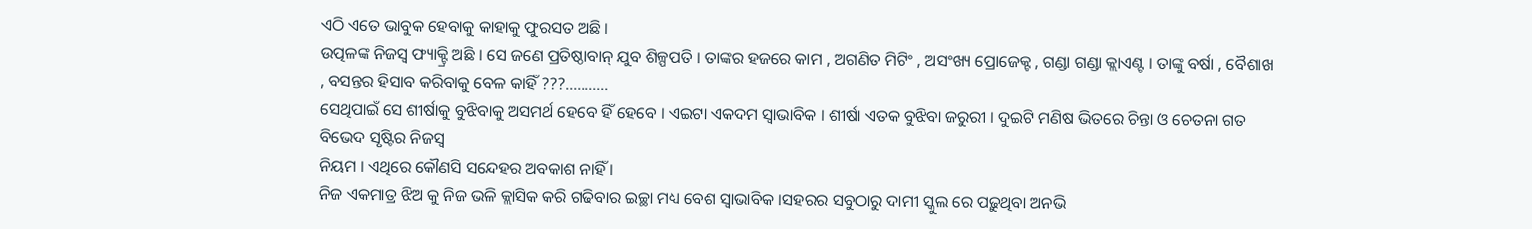ଏଠି ଏତେ ଭାବୁକ ହେବାକୁ କାହାକୁ ଫୁରସତ ଅଛି ।
ଉତ୍ପଳଙ୍କ ନିଜସ୍ୱ ଫ୍ୟାକ୍ଟ୍ରି ଅଛି । ସେ ଜଣେ ପ୍ରତିଷ୍ଠାବାନ୍ ଯୁବ ଶିଳ୍ପପତି । ତାଙ୍କର ହଜରେ କାମ , ଅଗଣିତ ମିଟିଂ , ଅସଂଖ୍ୟ ପ୍ରୋଜେକ୍ଟ , ଗଣ୍ଡା ଗଣ୍ଡା କ୍ଲାଏଣ୍ଟ । ତାଙ୍କୁ ବର୍ଷା , ବୈଶାଖ , ବସନ୍ତର ହିସାବ କରିବାକୁ ବେଳ କାହିଁ ???...........
ସେଥିପାଇଁ ସେ ଶୀର୍ଷାକୁ ବୁଝିବାକୁ ଅସମର୍ଥ ହେବେ ହିଁ ହେବେ । ଏଇଟା ଏକଦମ ସ୍ୱାଭାବିକ । ଶୀର୍ଷା ଏତକ ବୁଝିବା ଜରୁରୀ । ଦୁଇଟି ମଣିଷ ଭିତରେ ଚିନ୍ତା ଓ ଚେତନା ଗତ ବିଭେଦ ସୃଷ୍ଟିର ନିଜସ୍ୱ
ନିୟମ । ଏଥିରେ କୌଣସି ସନ୍ଦେହର ଅବକାଶ ନାହିଁ ।
ନିଜ ଏକମାତ୍ର ଝିଅ କୁ ନିଜ ଭଳି କ୍ଲାସିକ କରି ଗଢିବାର ଇଚ୍ଛା ମଧ୍ୟ ବେଶ ସ୍ୱାଭାବିକ ।ସହରର ସବୁଠାରୁ ଦାମୀ ସ୍କୁଲ ରେ ପଢ଼ୁଥିବା ଅନଭି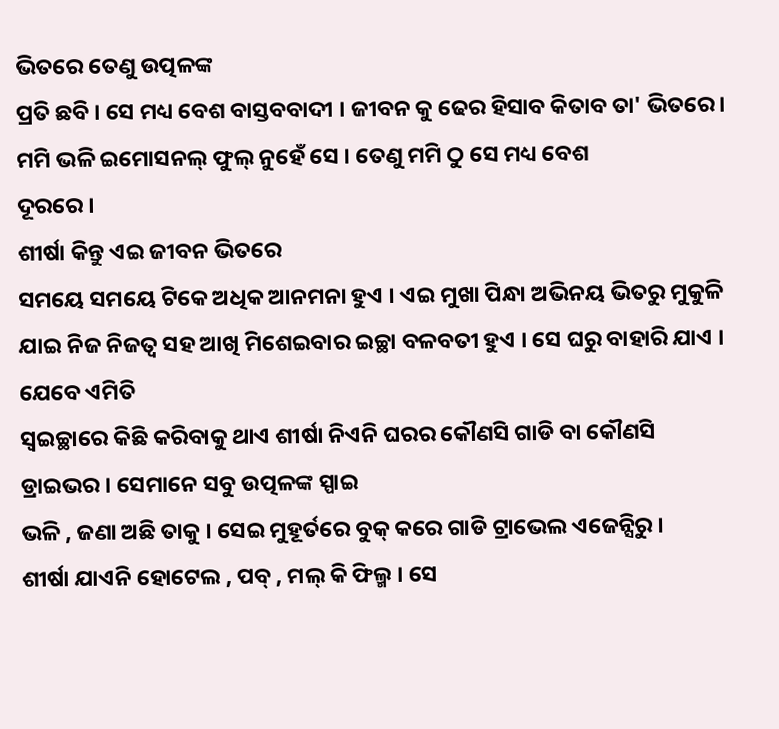ଭିତରେ ତେଣୁ ଉତ୍ପଳଙ୍କ
ପ୍ରତି ଛବି । ସେ ମଧ୍ୟ ବେଶ ବାସ୍ତବବାଦୀ । ଜୀବନ କୁ ଢେର ହିସାବ କିତାବ ତା' ଭିତରେ । ମମି ଭଳି ଇମୋସନଲ୍ ଫୁଲ୍ ନୁହେଁ ସେ । ତେଣୁ ମମି ଠୁ ସେ ମଧ୍ୟ ବେଶ
ଦୂରରେ ।
ଶୀର୍ଷା କିନ୍ତୁ ଏଇ ଜୀବନ ଭିତରେ
ସମୟେ ସମୟେ ଟିକେ ଅଧିକ ଆନମନା ହୁଏ । ଏଇ ମୁଖା ପିନ୍ଧା ଅଭିନୟ ଭିତରୁ ମୁକୁଳି ଯାଇ ନିଜ ନିଜତ୍ବ ସହ ଆଖି ମିଶେଇବାର ଇଚ୍ଛା ବଳବତୀ ହୁଏ । ସେ ଘରୁ ବାହାରି ଯାଏ । ଯେବେ ଏମିତି
ସ୍ୱଇଚ୍ଛାରେ କିଛି କରିବାକୁ ଥାଏ ଶୀର୍ଷା ନିଏନି ଘରର କୌଣସି ଗାଡି ବା କୌଣସି
ଡ୍ରାଇଭର । ସେମାନେ ସବୁ ଉତ୍ପଳଙ୍କ ସ୍ପାଇ
ଭଳି , ଜଣା ଅଛି ତାକୁ । ସେଇ ମୁହୂର୍ତରେ ବୁକ୍ କରେ ଗାଡି ଟ୍ରାଭେଲ ଏଜେନ୍ସିରୁ ।
ଶୀର୍ଷା ଯାଏନି ହୋଟେଲ , ପବ୍ , ମଲ୍ କି ଫିଲ୍ମ । ସେ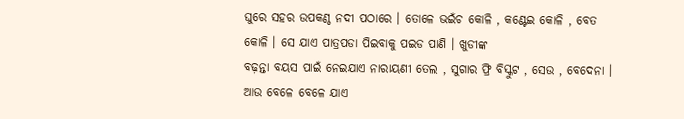ଘୁରେ ସହର ଉପକଣ୍ଠ ନଦୀ ପଠାରେ । ତୋଳେ ଭଇଁଚ କୋଳି , କଣ୍ଟେଇ କୋଳି , ବେତ କୋଳି । ସେ ଯାଏ ପାତ୍ରପଡା ପିଇବାକୁ ପଇଡ ପାଣି । ଖୁଡୀଙ୍କ
ବଢ଼ନ୍ତା ବୟସ ପାଇଁ ନେଇଯାଏ ନାରାୟଣୀ ତେଲ , ସୁଗାର ଫ୍ରି ବିସ୍କୁଟ , ସେଉ , ବେଦେନା । ଆଉ ବେଳେ ବେଳେ ଯାଏ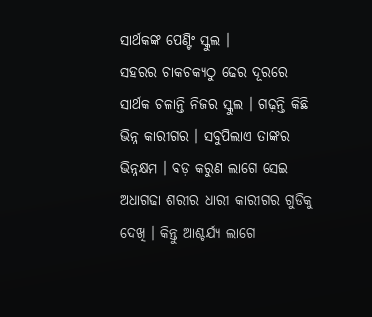ସାର୍ଥକଙ୍କ ପେଣ୍ଟିଂ ସ୍କୁଲ ।
ସହରର ଚାକଚକ୍ୟଠୁ ଢେର ଦୂରରେ ସାର୍ଥକ ଚଳାନ୍ତି ନିଜର ସ୍କୁଲ । ଗଢ଼ନ୍ତି କିଛି ଭିନ୍ନ କାରୀଗର । ସବୁପିଲାଏ ତାଙ୍କର
ଭିନ୍ନକ୍ଷମ । ବଡ଼ କରୁଣ ଲାଗେ ସେଇ ଅଧାଗଢା ଶରୀର ଧାରୀ କାରୀଗର ଗୁଡିକୁ ଦେଖି । କିନ୍ତୁ ଆଶ୍ଚର୍ଯ୍ୟ ଲାଗେ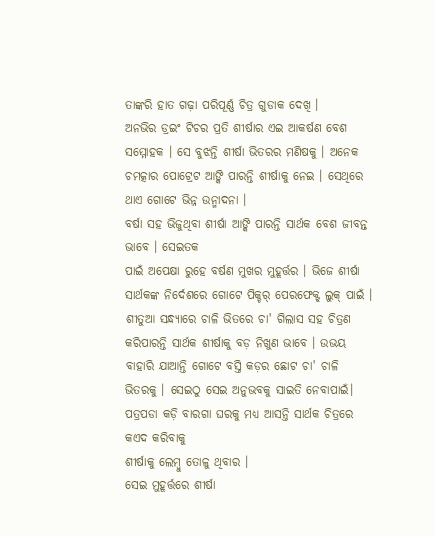ତାଙ୍କରି ହାତ ଗଢ଼ା ପରିପୂର୍ଣ୍ଣ ଚିତ୍ର ଗୁଡାକ ଦେଖି ।
ଅନଭିର ଡ୍ରଇଂ ଟିଚର ପ୍ରତି ଶୀର୍ଷାର ଏଇ ଆକର୍ଷଣ ବେଶ ସମ୍ମୋହକ । ସେ ବୁଝନ୍ତି ଶୀର୍ଷା ଭିତରର ମଣିଷକୁ । ଅନେକ ଚମତ୍କାର ପୋଟ୍ରେଟ ଆଙ୍କି ପାରନ୍ତି ଶୀର୍ଷାକୁ ନେଇ । ସେଥିରେ ଥାଏ ଗୋଟେ ଭିନ୍ନ ଉନ୍ମାଦନା ।
ବର୍ଷା ସହ ଭିଜୁଥିବା ଶୀର୍ଷା ଆଙ୍କି ପାରନ୍ତି ସାର୍ଥକ ବେଶ ଜୀବନ୍ତ ଭାବେ । ସେଇତକ
ପାଇଁ ଅପେକ୍ଷା ରୁହେ ବର୍ଷଣ ମୁଖର ମୁହୂର୍ତ୍ତର । ଭିଜେ ଶୀର୍ଷା ସାର୍ଥକଙ୍କ ନିର୍ଦେଶରେ ଗୋଟେ ପିକ୍ଚର୍ ପେରଫେକ୍ଟ୍ ଲୁକ୍ ପାଇଁ ।
ଶୀତୁଆ ସନ୍ଧ୍ୟାରେ ଚାଳି ଭିତରେ ଚା' ଗିଲାସ ସହ ଚିତ୍ରଣ କରିପାରନ୍ତି ସାର୍ଥକ ଶୀର୍ଷାକୁ ବଡ଼ ନିଖୁଣ ଭାବେ । ଉଭୟ ବାହାରି ଯାଆନ୍ତି ଗୋଟେ ବସ୍ତି କଡ଼ର ଛୋଟ ଚା' ଚାଳି ଭିତରକୁ । ସେଇଠୁ ସେଇ ଅନୁଭବକୁ ସାଇତି ନେବାପାଇଁ।
ପତ୍ରପଡା କଡ଼ି ବାରଗା ଘରକୁ ମଧ୍ୟ ଆସନ୍ତି ସାର୍ଥକ ଚିତ୍ରରେ କଏଦ କରିବାକୁ
ଶୀର୍ଷାକୁ ଲେମ୍ବୁ ତୋଳୁ ଥିବାର ।
ସେଇ ମୁହୂର୍ତ୍ତରେ ଶୀର୍ଷା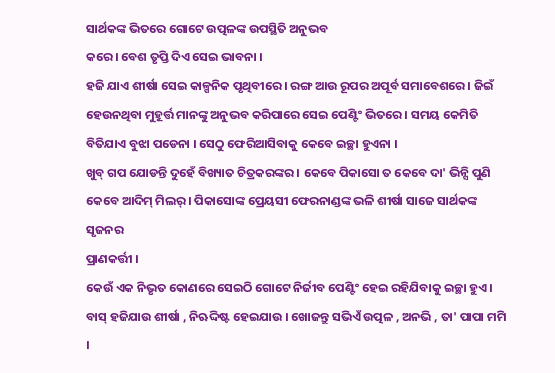ସାର୍ଥକଙ୍କ ଭିତରେ ଗୋଟେ ଉତ୍ପଳଙ୍କ ଉପସ୍ଥିତି ଅନୁଭବ
କରେ । ବେଶ ତୃପ୍ତି ଦିଏ ସେଇ ଭାବନା ।
ହଜି ଯାଏ ଶୀର୍ଷା ସେଇ କାଳ୍ପନିକ ପୃଥିବୀରେ । ରଙ୍ଗ ଆଉ ରୂପର ଅପୂର୍ବ ସମାବେଶରେ । ଜିଇଁ ହେଉନଥିବା ମୁହୂର୍ତ୍ତ ମାନଙ୍କୁ ଅନୁଭବ କରିପାରେ ସେଇ ପେଣ୍ଟିଂ ଭିତରେ । ସମୟ କେମିତି ବିତିଯାଏ ବୁଝା ପଡେନା । ସେଠୁ ଫେରିଆସିବାକୁ କେବେ ଇଚ୍ଛା ହୁଏନା ।
ଖୁବ୍ ଗପ ଯୋଡନ୍ତି ଦୁହେଁ ବିଖ୍ୟାତ ଚିତ୍ରକରଙ୍କର । କେବେ ପିକାସୋ ତ କେବେ ଦା' ଭିନ୍ସି ପୁଣି କେବେ ଆଦିମ୍ ମିଲର୍ । ପିକାସୋଙ୍କ ପ୍ରେୟସୀ ଫେରନାଣ୍ଡଙ୍କ ଭଳି ଶୀର୍ଷା ସାଜେ ସାର୍ଥକଙ୍କ ସୃଜନର
ପ୍ରାଣକର୍ତ୍ତୀ ।
କେଉଁ ଏକ ନିଭୃତ କୋଣରେ ସେଇଠି ଗୋଟେ ନିର୍ଜୀବ ପେଣ୍ଟିଂ ହେଇ ରହିଯିବାକୁ ଇଚ୍ଛା ହୁଏ । ବାସ୍ ହଜିଯାଉ ଶୀର୍ଷା , ନିଋଦ୍ଦିଷ୍ଟ ହେଇଯାଉ । ଖୋଜନ୍ତୁ ସଭିଏଁ ଉତ୍ପଳ , ଅନଭି , ତା' ପାପା ମମି ।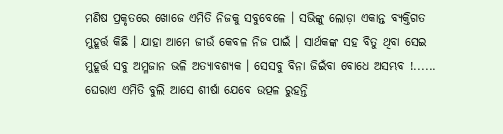ମଣିଷ ପ୍ରକୃତରେ ଖୋଜେ ଏମିତି ନିଜକୁ ସବୁବେଳେ । ସଭିଙ୍କୁ ଲୋଡ଼ା ଏକାନ୍ତ ବ୍ୟକ୍ତିଗତ ମୁହୂର୍ତ୍ତ କିଛି । ଯାହା ଆମେ ଜୀଉଁ କେବଳ ନିଜ ପାଇଁ । ସାର୍ଥକଙ୍କ ସହ ବିତୁ ଥିବା ସେଇ ମୁହୂର୍ତ୍ତ ସବୁ ଅମ୍ଳଜାନ ଭଳି ଅତ୍ୟାବଶ୍ୟକ । ସେସବୁ ବିନା ଜିଇଁବା ବୋଧେ ଅସମ୍ଭବ !......
ଘେରାଏ ଏମିତି ବୁଲି ଆସେ ଶୀର୍ଷା ଯେବେ ଉତ୍ପଳ ରୁହନ୍ତି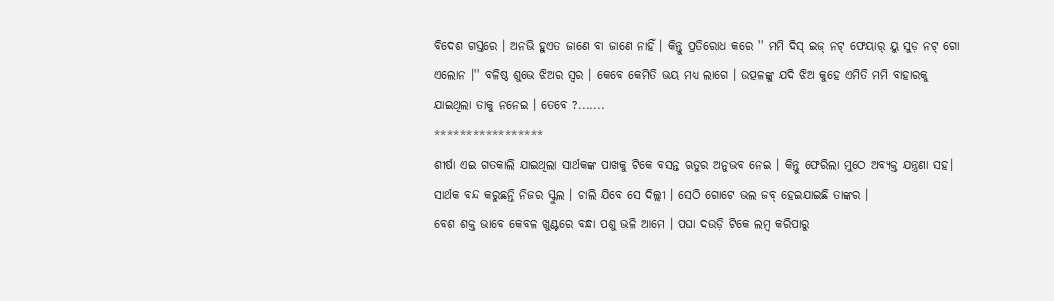ବିଦେଶ ଗସ୍ତରେ । ଅନଭି ହୁଏତ ଜାଣେ ବା ଜାଣେ ନାହିଁ । କିନ୍ତୁ ପ୍ରତିରୋଧ କରେ '' ମମି ଦିସ୍ ଇଜ୍ ନଟ୍ ଫେୟାର୍ ୟୁ ସୁଡ଼ ନଟ୍ ଗୋ ଏଲୋନ ।'' ବଳିଷ୍ଠ ଶୁଭେ ଝିଅର ସ୍ୱର । କେବେ କେମିତି ଭୟ ମଧ୍ୟ ଲାଗେ । ଉତ୍ପଳଙ୍କୁ ଯଦି ଝିଅ କୁହେ ଏମିତି ମମି ବାହାରକୁ ଯାଇଥିଲା ତାକୁ ନନେଇ । ତେବେ ?.......
*****************
ଶୀର୍ଷା ଏଇ ଗତକାଲି ଯାଇଥିଲା ସାର୍ଥକଙ୍କ ପାଖକୁ ଟିକେ ବସନ୍ତ ଋତୁର ଅନୁଭବ ନେଇ । କିନ୍ତୁ ଫେରିଲା ମୁଠେ ଅବ୍ୟକ୍ତ ଯନ୍ତ୍ରଣା ସହ। ସାର୍ଥକ ବନ୍ଦ କରୁଛନ୍ତି ନିଜର ସ୍କୁଲ । ଚାଲି ଯିବେ ସେ ଦିଲ୍ଲୀ । ସେଠି ଗୋଟେ ଭଲ ଜବ୍ ହେଇଯାଇଛି ତାଙ୍କର ।
ବେଶ ଶକ୍ତ ଭାବେ କେବଳ ଖୁଣ୍ଟରେ ବନ୍ଧା ପଶୁ ଭଳି ଆମେ । ପଘା ଦଉଡ଼ି ଟିକେ ଲମ୍ବ କରିପାରୁ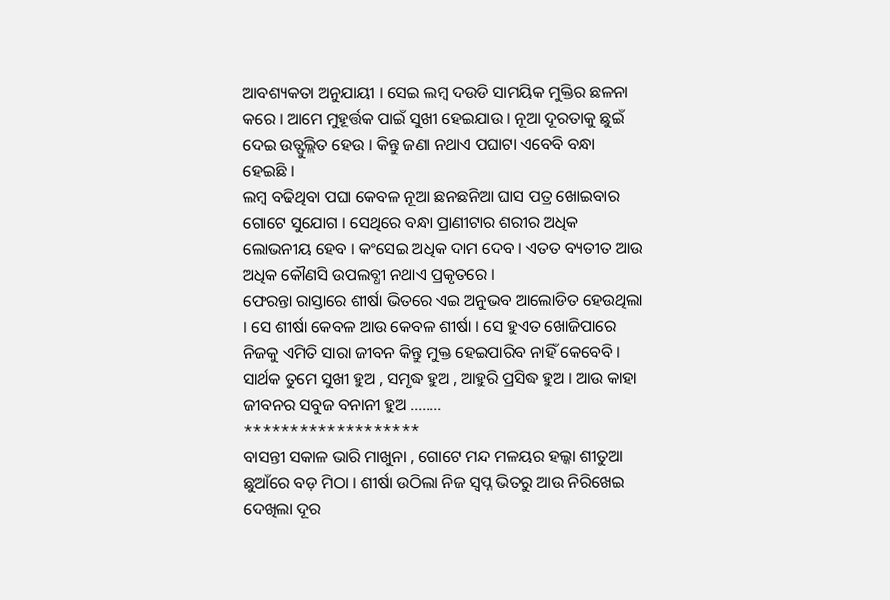ଆବଶ୍ୟକତା ଅନୁଯାୟୀ । ସେଇ ଲମ୍ବ ଦଉଡି ସାମୟିକ ମୁକ୍ତିର ଛଳନା
କରେ । ଆମେ ମୁହୂର୍ତ୍ତକ ପାଇଁ ସୁଖୀ ହେଇଯାଉ । ନୂଆ ଦୂରତାକୁ ଛୁଇଁ ଦେଇ ଉତ୍ଫୁଲ୍ଲିତ ହେଉ । କିନ୍ତୁ ଜଣା ନଥାଏ ପଘାଟା ଏବେବି ବନ୍ଧା ହେଇଛି ।
ଲମ୍ବ ବଢିଥିବା ପଘା କେବଳ ନୂଆ ଛନଛନିଆ ଘାସ ପତ୍ର ଖୋଇବାର ଗୋଟେ ସୁଯୋଗ । ସେଥିରେ ବନ୍ଧା ପ୍ରାଣୀଟାର ଶରୀର ଅଧିକ ଲୋଭନୀୟ ହେବ । କଂସେଇ ଅଧିକ ଦାମ ଦେବ । ଏତତ ବ୍ୟତୀତ ଆଉ ଅଧିକ କୌଣସି ଉପଲବ୍ଧୀ ନଥାଏ ପ୍ରକୃତରେ ।
ଫେରନ୍ତା ରାସ୍ତାରେ ଶୀର୍ଷା ଭିତରେ ଏଇ ଅନୁଭବ ଆଲୋଡିତ ହେଉଥିଲା । ସେ ଶୀର୍ଷା କେବଳ ଆଉ କେବଳ ଶୀର୍ଷା । ସେ ହୁଏତ ଖୋଜିପାରେ ନିଜକୁ ଏମିତି ସାରା ଜୀବନ କିନ୍ତୁ ମୁକ୍ତ ହେଇପାରିବ ନାହିଁ କେବେବି ।
ସାର୍ଥକ ତୁମେ ସୁଖୀ ହୁଅ , ସମୃଦ୍ଧ ହୁଅ , ଆହୁରି ପ୍ରସିଦ୍ଧ ହୁଅ । ଆଉ କାହା ଜୀବନର ସବୁଜ ବନାନୀ ହୁଅ ........
*******************
ବାସନ୍ତୀ ସକାଳ ଭାରି ମାଖୁନା , ଗୋଟେ ମନ୍ଦ ମଳୟର ହଲ୍କା ଶୀତୁଆ ଛୁଆଁରେ ବଡ଼ ମିଠା । ଶୀର୍ଷା ଉଠିଲା ନିଜ ସ୍ୱପ୍ନ ଭିତରୁ ଆଉ ନିରିଖେଇ ଦେଖିଲା ଦୂର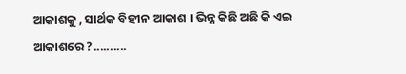ଆକାଶକୁ , ସାର୍ଥକ ବିହୀନ ଆକାଶ । ଭିନ୍ନ କିଛି ଅଛି କି ଏଇ ଆକାଶରେ ?..........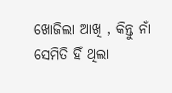ଖୋଜିଲା ଆଖି , କିନ୍ତୁ ନାଁ ସେମିତି ହିଁ ଥିଲା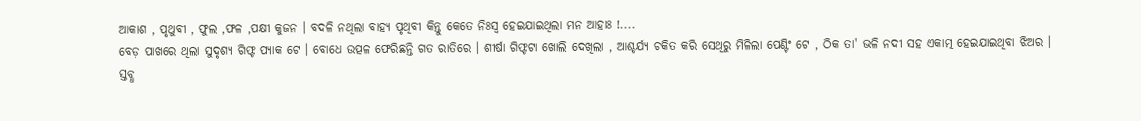ଆକାଶ , ପୃଥୁବୀ , ଫୁଲ ,ଫଳ ,ପକ୍ଷୀ କୁଜନ । ବଦଳି ନଥିଲା ବାହ୍ୟ ପୃଥିବୀ କିନ୍ତୁ କେତେ ନିଃସ୍ୱ ହେଇଯାଇଥିଲା ମନ ଆହାଃ !....
ବେଡ଼ ପାଖରେ ଥିଲା ସୁଦୃଶ୍ୟ ଗିଫ୍ଟ ପ୍ୟାକ ଟେ । ବୋଧେ ଉତ୍ପଳ ଫେରିଛନ୍ତି ଗତ ରାତିରେ । ଶୀର୍ଷା ଗିଫ୍ଟଟା ଖୋଲି ଦେଖିଲା , ଆଶ୍ଚର୍ଯ୍ୟ ଚକିତ କରି ସେଥିରୁ ମିଳିଲା ପେଣ୍ଟିଂ ଟେ , ଠିକ ତା' ଭଳି ନଦୀ ସହ ଏକାତ୍ମ ହେଇଯାଇଥିବା ଝିଅର ।
ସ୍ତବ୍ଧ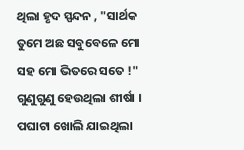ଥିଲା ହୃଦ ସ୍ପନ୍ଦନ , "ସାର୍ଥକ ତୁମେ ଅଛ ସବୁବେଳେ ମୋ ସହ ମୋ ଭିତରେ ସତେ !" ଗୁଣୁଗୁଣୁ ହେଉଥିଲା ଶୀର୍ଷା । ପଘାଟା ଖୋଲି ଯାଇଥିଲା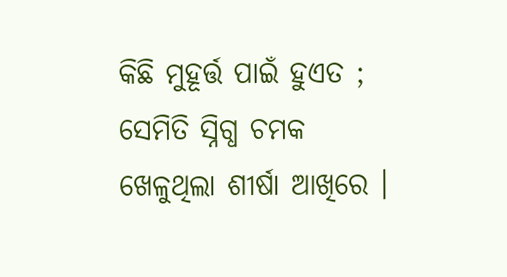କିଛି ମୁହୂର୍ତ୍ତ ପାଇଁ ହୁଏତ ; ସେମିତି ସ୍ନିଗ୍ଧ ଚମକ ଖେଳୁଥିଲା ଶୀର୍ଷା ଆଖିରେ ।